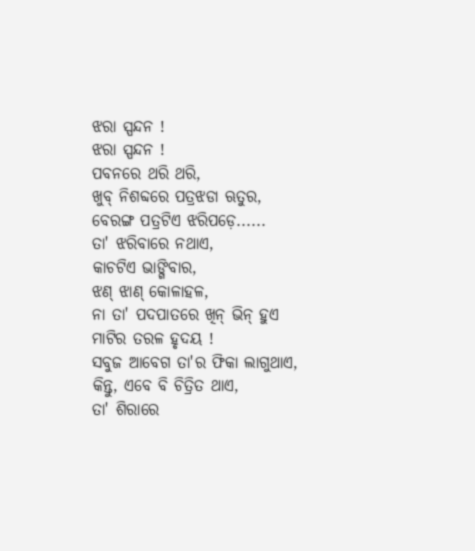ଝରା ସ୍ପନ୍ଦନ !
ଝରା ସ୍ପନ୍ଦନ !
ପବନରେ ଥରି ଥରି,
ଖୁବ୍ ନିଶବ୍ଦରେ ପତ୍ରଝଡା ଋତୁର,
ବେରଙ୍ଗ ପତ୍ରଟିଏ ଝରିପଡ଼େ......
ତା' ଝରିବାରେ ନଥାଏ,
କାଚଟିଏ ଭାଙ୍ଗିବାର,
ଝଣ୍ ଝାଣ୍ କୋଳାହଳ,
ନା ତା' ପଦପାତରେ ଖିନ୍ ଭିନ୍ ହୁଏ
ମାଟିର ତରଳ ହୃଦୟ !
ସବୁଜ ଆବେଗ ତା'ର ଫିକା ଲାଗୁଥାଏ,
କିନ୍ତୁ, ଏବେ ବି ଚିତ୍ରିତ ଥାଏ,
ତା' ଶିରାରେ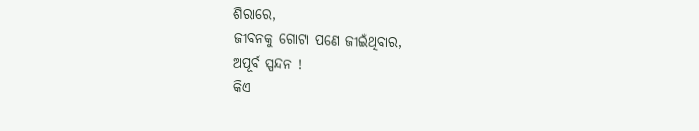ଶିରାରେ,
ଜୀବନକୁ ଗୋଟା ପଣେ ଜୀଇଁଥିବାର,
ଅପୂର୍ବ ସ୍ପନ୍ଦନ !
କିଏ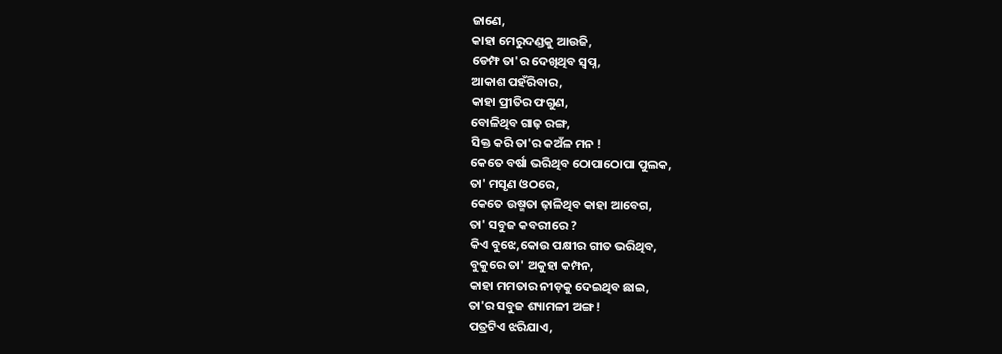ଜାଣେ,
କାହା ମେରୁଦଣ୍ଡକୁ ଆଉଜି,
ଡେମ୍ଫ ତା'ର ଦେଖିଥିବ ସ୍ୱପ୍ନ,
ଆକାଶ ପହଁରିବାର,
କାହା ପ୍ରୀତିର ଫଗୁଣ,
ବୋଳିଥିବ ଗାଢ଼ ରଙ୍ଗ,
ସିକ୍ତ କରି ତା'ର କଅଁଳ ମନ !
କେତେ ବର୍ଷା ଭରିଥିବ ଠୋପାଠୋପା ପୁଲକ,
ତା' ମସୃଣ ଓଠରେ,
କେତେ ଉଷ୍ମତା ଢ଼ାଳିଥିବ କାହା ଆବେଗ,
ତା' ସବୁଜ କବରୀରେ ?
କିଏ ବୁଝେ,କୋଉ ପକ୍ଷୀର ଗୀତ ଭରିଥିବ,
ବୁକୁରେ ତା' ଅକୁହା କମ୍ପନ,
କାହା ମମତାର ନୀଡ଼କୁ ଦେଇଥିବ ଛାଇ,
ତା'ର ସବୁଜ ଶ୍ୟାମଳୀ ଅଙ୍ଗ !
ପତ୍ରଟିଏ ଝରିଯାଏ,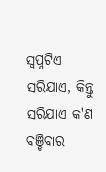ସ୍ବପ୍ନଟିଏ ସରିଯାଏ, କିନ୍ତୁ
ସରିଯାଏ କ'ଣ ବଞ୍ଚିବାର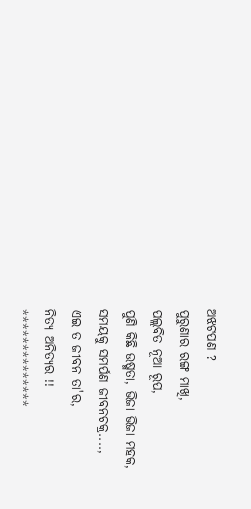ଅଝଟପଣ ?
ପୁରୁଣାର ରଙ୍ଗ ମାଖି,
ପଲ୍ଲବିତ ନୂଆ ରୂପ,
ପୁଣି କିଛି ଉଷ୍ମତା, ଭିଜା ଭିଜା ମହକ,
ସମୟକୁ ସମର୍ପଣ ଜୀବନଚକ୍ର....,
ଏଇ ତ ଜୀବନ ତା'ର,
ନିତ୍ୟ ଅନିତ୍ୟର !!
**************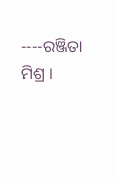----ରଞ୍ଜିତା ମିଶ୍ର ।